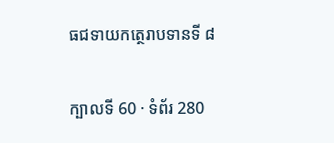ធជទាយកត្ថេរាបទានទី ៨

ក្បាលទី 60 · ទំព័រ 280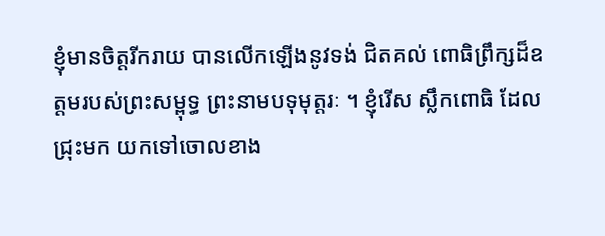ខ្ញុំមានចិត្តរីករាយ បានលើកឡើងនូវទង់ ជិតគល់ ពោធិព្រឹក្សដ៏ឧត្តមរបស់ព្រះសម្ពុទ្ធ ព្រះនាមបទុមុត្តរៈ ។ ខ្ញុំរើស ស្លឹកពោធិ ដែលជ្រុះមក យកទៅចោលខាង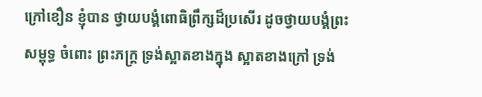ក្រៅខឿន ខ្ញុំបាន ថ្វាយបង្គំពោធិព្រឹក្សដ៏ប្រសើរ ដូចថ្វាយបង្គំព្រះសម្ពុទ្ធ ចំពោះ ព្រះភក្ត្រ ទ្រង់ស្អាតខាងក្នុង ស្អាតខាងក្រៅ ទ្រង់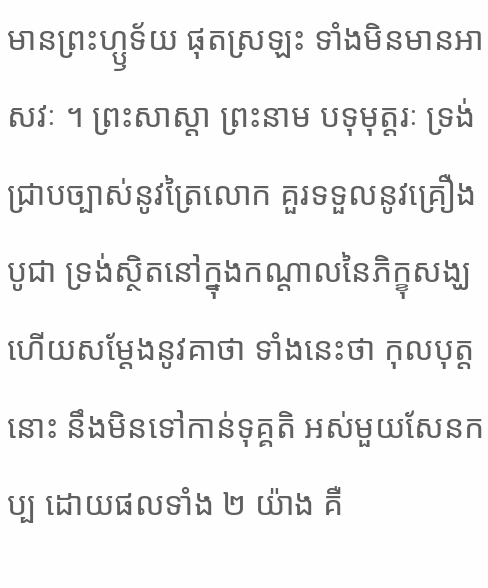មានព្រះហ្ឫទ័យ ផុតស្រឡះ ទាំងមិនមានអាសវៈ ។ ព្រះសាស្តា ព្រះនាម បទុមុត្តរៈ ទ្រង់ជ្រាបច្បាស់នូវត្រៃលោក គួរទទួលនូវគ្រឿង បូជា ទ្រង់ស្ថិតនៅក្នុងកណ្តាលនៃភិក្ខុសង្ឃ ហើយសម្តែងនូវគាថា ទាំងនេះថា កុលបុត្តនោះ នឹងមិនទៅកាន់ទុគ្គតិ អស់មួយសែនកប្ប ដោយផលទាំង ២ យ៉ាង គឺ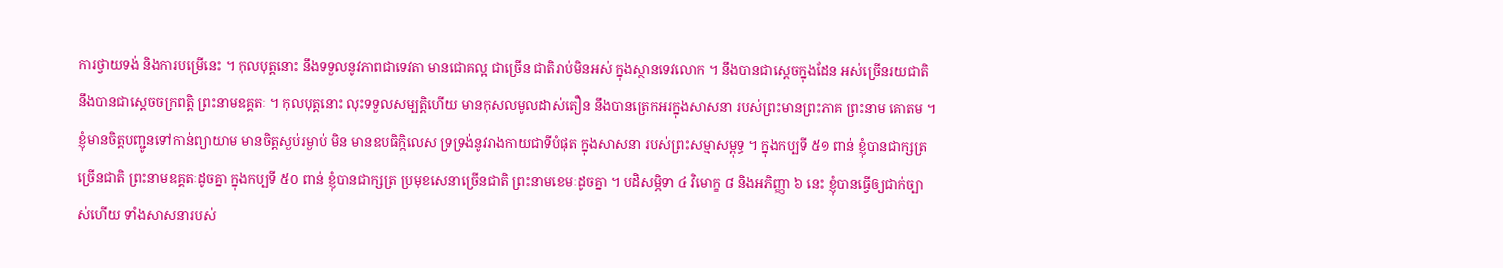ការថ្វាយទង់ និងការបម្រើនេះ ។ កុលបុត្តនោះ នឹងទទួលនូវភាពជាទេវតា មានជោគល្អ ជាច្រើន ជាតិរាប់មិនអស់ ក្នុងស្ថានទេវលោក ។ នឹងបានជាស្តេចក្នុងដែន អស់ច្រើនរយជាតិ នឹងបានជាស្តេចចក្រពត្តិ ព្រះនាមឧគ្គតៈ ។ កុលបុត្តនោះ លុះទទួលសម្បត្តិហើយ មានកុសលមូលដាស់តឿន នឹងបានត្រេកអរក្នុងសាសនា របស់ព្រះមានព្រះភាគ ព្រះនាម គោតម ។ ខ្ញុំមានចិត្តបញ្ជូនទៅកាន់ព្យាយាម មានចិត្តស្ងប់រម្ងាប់ មិន មានឧបធិក្កិលេស ទ្រទ្រង់នូវរាងកាយជាទីបំផុត ក្នុងសាសនា របស់ព្រះសម្មាសម្ពុទ្ធ ។ ក្នុងកប្បទី ៥១ ពាន់ ខ្ញុំបានជាក្សត្រ ច្រើនជាតិ ព្រះនាមឧគ្គតៈដូចគ្នា ក្នុងកប្បទី ៥០ ពាន់ ខ្ញុំបានជាក្សត្រ ប្រមុខសេនាច្រើនជាតិ ព្រះនាមខេមៈដូចគ្នា ។ បដិសម្ភិទា ៤ វិមោក្ខ ៨ និងអភិញ្ញា ៦ នេះ ខ្ញុំបានធ្វើឲ្យជាក់ច្បាស់ហើយ ទាំងសាសនារបស់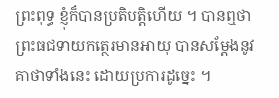ព្រះពុទ្ធ ខ្ញុំក៏បានប្រតិបត្តិហើយ ។ បានឮថា ព្រះធជទាយកត្ថេរមានអាយុ បានសម្តែងនូវ គាថាទាំងនេះ ដោយប្រការដូច្នេះ ។